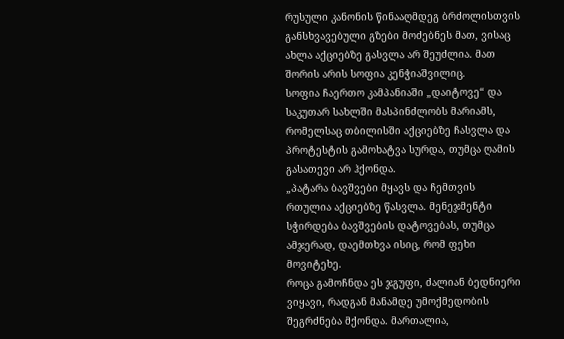რუსული კანონის წინააღმდეგ ბრძოლისთვის განსხვავებული გზები მოძებნეს მათ, ვისაც ახლა აქციებზე გასვლა არ შეუძლია. მათ შორის არის სოფია კენჭიაშვილიც.
სოფია ჩაერთო კამპანიაში „დაიტოვე“ და საკუთარ სახლში მასპინძლობს მარიამს, რომელსაც თბილისში აქციებზე ჩასვლა და პროტესტის გამოხატვა სურდა, თუმცა ღამის გასათევი არ ჰქონდა.
„პატარა ბავშვები მყავს და ჩემთვის რთულია აქციებზე წასვლა. მენეჯმენტი სჭირდება ბავშვების დატოვებას, თუმცა ამჯერად, დაემთხვა ისიც, რომ ფეხი მოვიტეხე.
როცა გამოჩნდა ეს ჯგუფი, ძალიან ბედნიერი ვიყავი, რადგან მანამდე უმოქმედობის შეგრძნება მქონდა. მართალია,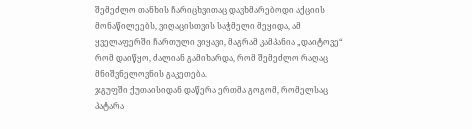შემეძლო თანხის ჩარიცხვითაც დავხმარებოდი აქციის მონაწილეებს, ვიღაცისთვის საჭმელი მეყიდა, ამ ყველაფერში ჩართული ვიყავი, მაგრამ კამპანია „დაიტოვე“ რომ დაიწყო, ძალიან გამიხარდა, რომ შემეძლო რაღაც მნიშვნელოვნის გაკეთება.
ჯგუფში ქუთაისიდან დაწერა ერთმა გოგომ, რომელსაც პატარა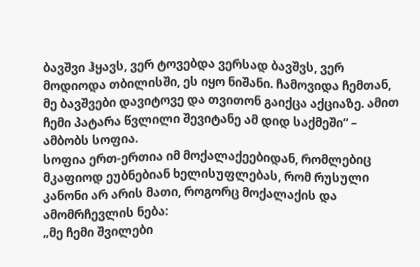ბავშვი ჰყავს, ვერ ტოვებდა ვერსად ბავშვს, ვერ მოდიოდა თბილისში, ეს იყო ნიშანი. ჩამოვიდა ჩემთან, მე ბავშვები დავიტოვე და თვითონ გაიქცა აქციაზე. ამით ჩემი პატარა წვლილი შევიტანე ამ დიდ საქმეში“ – ამბობს სოფია.
სოფია ერთ-ერთია იმ მოქალაქეებიდან, რომლებიც მკაფიოდ ეუბნებიან ხელისუფლებას, რომ რუსული კანონი არ არის მათი, როგორც მოქალაქის და ამომრჩევლის ნება:
„მე ჩემი შვილები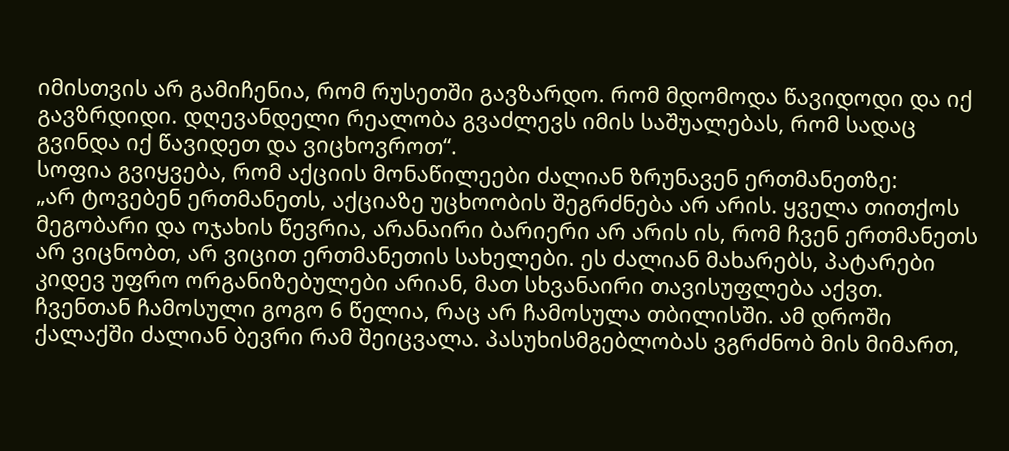იმისთვის არ გამიჩენია, რომ რუსეთში გავზარდო. რომ მდომოდა წავიდოდი და იქ გავზრდიდი. დღევანდელი რეალობა გვაძლევს იმის საშუალებას, რომ სადაც გვინდა იქ წავიდეთ და ვიცხოვროთ“.
სოფია გვიყვება, რომ აქციის მონაწილეები ძალიან ზრუნავენ ერთმანეთზე:
„არ ტოვებენ ერთმანეთს, აქციაზე უცხოობის შეგრძნება არ არის. ყველა თითქოს მეგობარი და ოჯახის წევრია, არანაირი ბარიერი არ არის ის, რომ ჩვენ ერთმანეთს არ ვიცნობთ, არ ვიცით ერთმანეთის სახელები. ეს ძალიან მახარებს, პატარები კიდევ უფრო ორგანიზებულები არიან, მათ სხვანაირი თავისუფლება აქვთ.
ჩვენთან ჩამოსული გოგო 6 წელია, რაც არ ჩამოსულა თბილისში. ამ დროში ქალაქში ძალიან ბევრი რამ შეიცვალა. პასუხისმგებლობას ვგრძნობ მის მიმართ,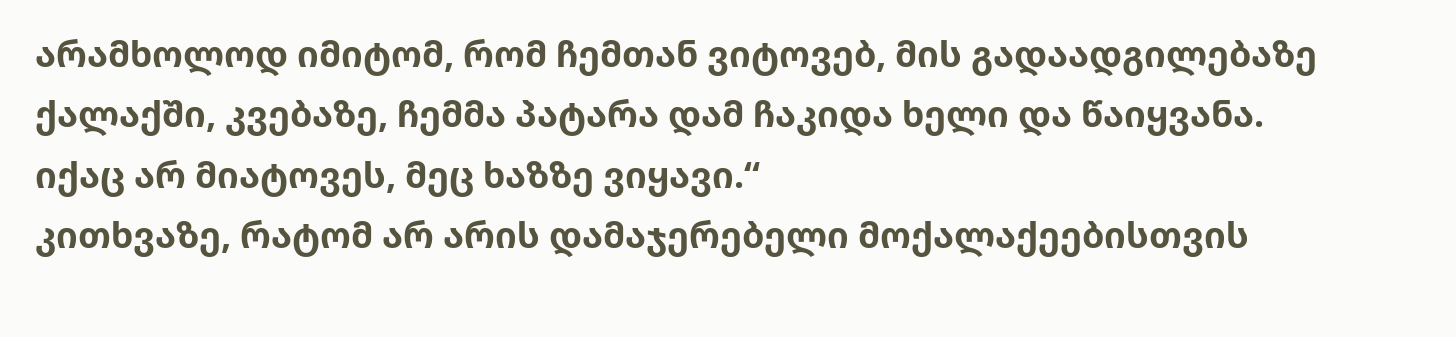არამხოლოდ იმიტომ, რომ ჩემთან ვიტოვებ, მის გადაადგილებაზე ქალაქში, კვებაზე, ჩემმა პატარა დამ ჩაკიდა ხელი და წაიყვანა. იქაც არ მიატოვეს, მეც ხაზზე ვიყავი.“
კითხვაზე, რატომ არ არის დამაჯერებელი მოქალაქეებისთვის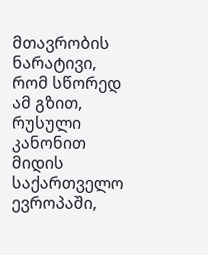მთავრობის ნარატივი, რომ სწორედ ამ გზით, რუსული კანონით მიდის საქართველო ევროპაში,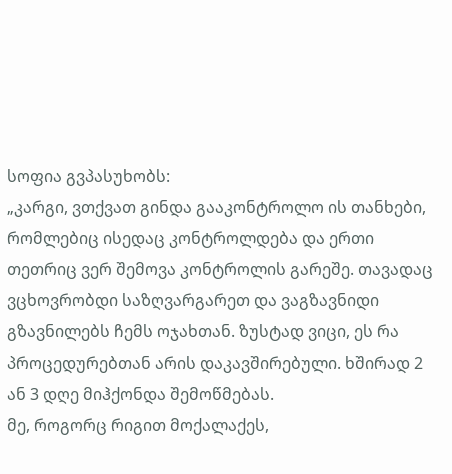სოფია გვპასუხობს:
„კარგი, ვთქვათ გინდა გააკონტროლო ის თანხები, რომლებიც ისედაც კონტროლდება და ერთი თეთრიც ვერ შემოვა კონტროლის გარეშე. თავადაც ვცხოვრობდი საზღვარგარეთ და ვაგზავნიდი გზავნილებს ჩემს ოჯახთან. ზუსტად ვიცი, ეს რა პროცედურებთან არის დაკავშირებული. ხშირად 2 ან 3 დღე მიჰქონდა შემოწმებას.
მე, როგორც რიგით მოქალაქეს,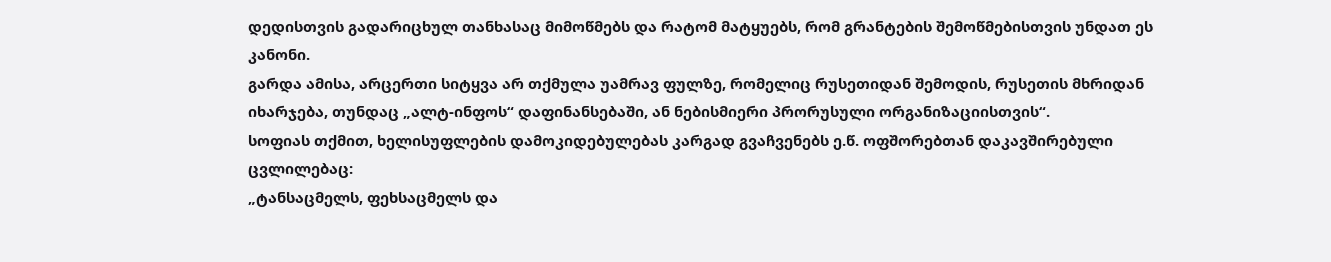დედისთვის გადარიცხულ თანხასაც მიმოწმებს და რატომ მატყუებს, რომ გრანტების შემოწმებისთვის უნდათ ეს კანონი.
გარდა ამისა, არცერთი სიტყვა არ თქმულა უამრავ ფულზე, რომელიც რუსეთიდან შემოდის, რუსეთის მხრიდან იხარჯება, თუნდაც „ალტ-ინფოს“ დაფინანსებაში, ან ნებისმიერი პრორუსული ორგანიზაციისთვის“.
სოფიას თქმით, ხელისუფლების დამოკიდებულებას კარგად გვაჩვენებს ე.წ. ოფშორებთან დაკავშირებული ცვლილებაც:
„ტანსაცმელს, ფეხსაცმელს და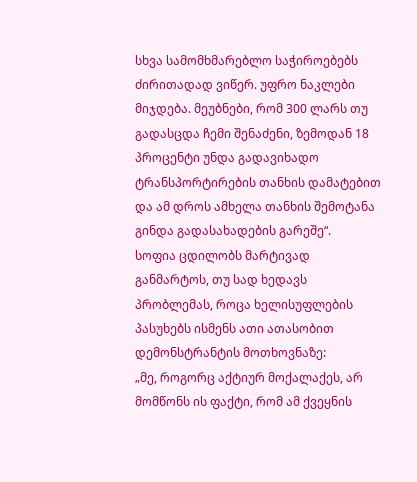სხვა სამომხმარებლო საჭიროებებს ძირითადად ვიწერ. უფრო ნაკლები მიჯდება. მეუბნები, რომ 300 ლარს თუ გადასცდა ჩემი შენაძენი, ზემოდან 18 პროცენტი უნდა გადავიხადო ტრანსპორტირების თანხის დამატებით და ამ დროს ამხელა თანხის შემოტანა გინდა გადასახადების გარეშე“.
სოფია ცდილობს მარტივად განმარტოს, თუ სად ხედავს პრობლემას, როცა ხელისუფლების პასუხებს ისმენს ათი ათასობით დემონსტრანტის მოთხოვნაზე:
„მე, როგორც აქტიურ მოქალაქეს, არ მომწონს ის ფაქტი, რომ ამ ქვეყნის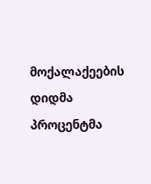მოქალაქეების დიდმა პროცენტმა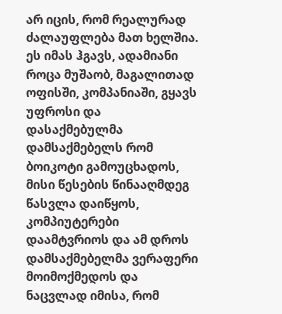არ იცის, რომ რეალურად ძალაუფლება მათ ხელშია.
ეს იმას ჰგავს, ადამიანი როცა მუშაობ, მაგალითად ოფისში, კომპანიაში, გყავს უფროსი და დასაქმებულმა დამსაქმებელს რომ ბოიკოტი გამოუცხადოს, მისი წესების წინააღმდეგ წასვლა დაიწყოს, კომპიუტერები დაამტვრიოს და ამ დროს დამსაქმებელმა ვერაფერი მოიმოქმედოს და ნაცვლად იმისა, რომ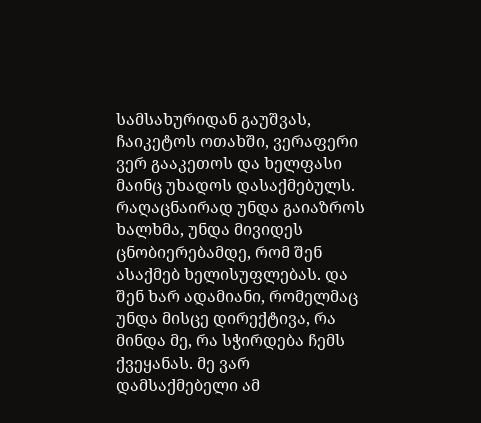სამსახურიდან გაუშვას, ჩაიკეტოს ოთახში, ვერაფერი ვერ გააკეთოს და ხელფასი მაინც უხადოს დასაქმებულს.
რაღაცნაირად უნდა გაიაზროს ხალხმა, უნდა მივიდეს ცნობიერებამდე, რომ შენ ასაქმებ ხელისუფლებას. და შენ ხარ ადამიანი, რომელმაც უნდა მისცე დირექტივა, რა მინდა მე, რა სჭირდება ჩემს ქვეყანას. მე ვარ დამსაქმებელი ამ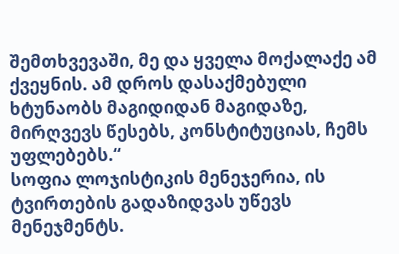შემთხვევაში, მე და ყველა მოქალაქე ამ ქვეყნის. ამ დროს დასაქმებული ხტუნაობს მაგიდიდან მაგიდაზე, მირღვევს წესებს, კონსტიტუციას, ჩემს უფლებებს.“
სოფია ლოჯისტიკის მენეჯერია, ის ტვირთების გადაზიდვას უწევს მენეჯმენტს.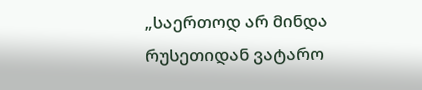„საერთოდ არ მინდა რუსეთიდან ვატარო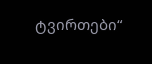ტვირთები“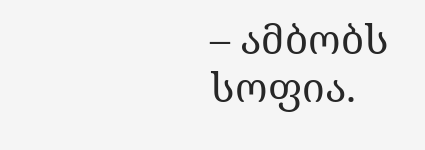– ამბობს სოფია.